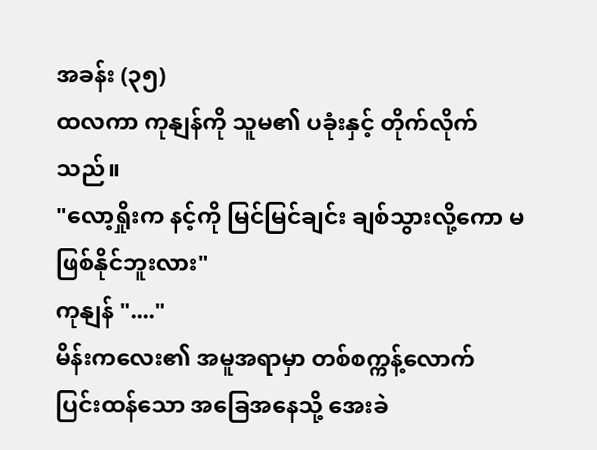အခန်း (၃၅)
ထလကာ ကုနျန်ကို သူမ၏ ပခုံးနှင့် တိုက်လိုက်သည်။
"လော့ရှိုးက နင့်ကို မြင်မြင်ချင်း ချစ်သွားလို့ကော မဖြစ်နိုင်ဘူးလား"
ကုနျန် "...."
မိန်းကလေး၏ အမူအရာမှာ တစ်စက္ကန့်လောက် ပြင်းထန်သော အခြေအနေသို့ အေးခဲ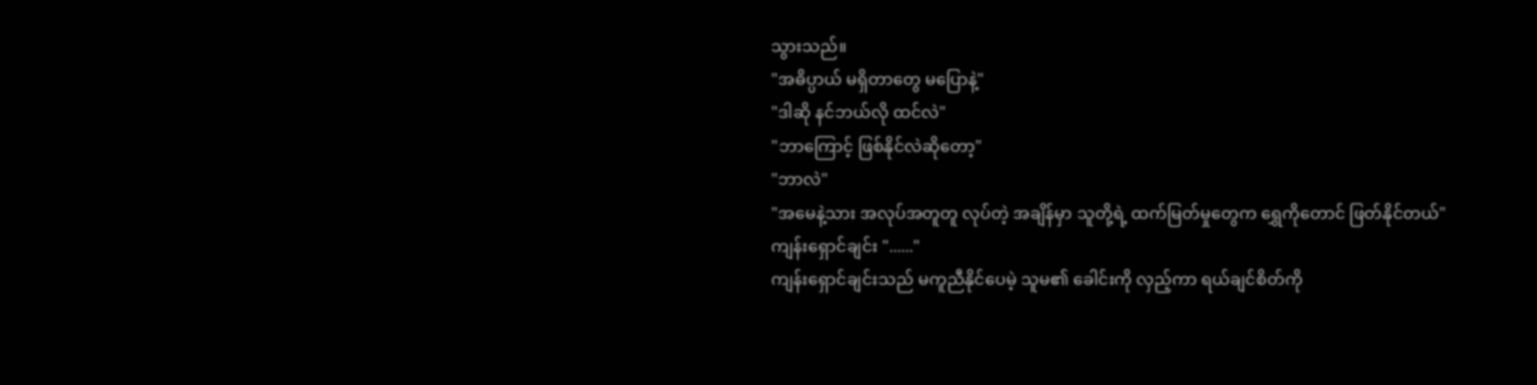သွားသည်။
"အဓိပ္ပာယ် မရှိတာတွေ မပြောနဲ့"
"ဒါဆို နင်ဘယ်လို ထင်လဲ"
"ဘာကြောင့် ဖြစ်နိုင်လဲဆိုတော့"
"ဘာလဲ"
"အမေနဲ့သား အလုပ်အတူတူ လုပ်တဲ့ အချိန်မှာ သူတို့ရဲ့ ထက်မြတ်မှုတွေက ရွှေကိုတောင် ဖြတ်နိုင်တယ်"
ကျန်းရှောင်ချင်း "......"
ကျန်းရှောင်ချင်းသည် မကူညီနိုင်ပေမဲ့ သူမ၏ ခေါင်းကို လှည့်ကာ ရယ်ချင်စိတ်ကို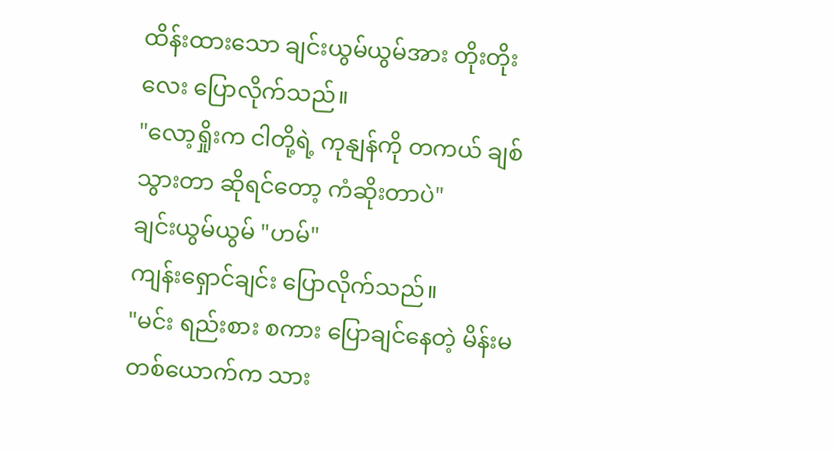ထိန်းထားသော ချင်းယွမ်ယွမ်အား တိုးတိုးလေး ပြောလိုက်သည်။
"လော့ရှိုးက ငါတို့ရဲ့ ကုနျန်ကို တကယ် ချစ်သွားတာ ဆိုရင်တော့ ကံဆိုးတာပဲ"
ချင်းယွမ်ယွမ် "ဟမ်"
ကျန်းရှောင်ချင်း ပြောလိုက်သည်။
"မင်း ရည်းစား စကား ပြောချင်နေတဲ့ မိန်းမ တစ်ယောက်က သား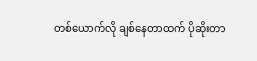တစ်ယောက်လို ချစ်နေတာထက် ပိုဆိုးတာ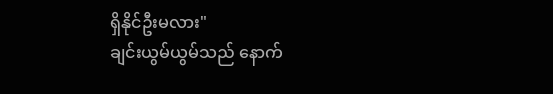ရှိနိုင်ဦးမလား"
ချင်းယွမ်ယွမ်သည် နောက်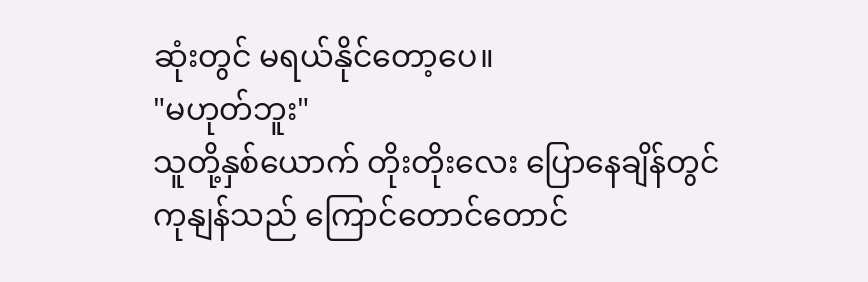ဆုံးတွင် မရယ်နိုင်တော့ပေ။
"မဟုတ်ဘူး"
သူတို့နှစ်ယောက် တိုးတိုးလေး ပြောနေချိန်တွင် ကုနျန်သည် ကြောင်တောင်တောင်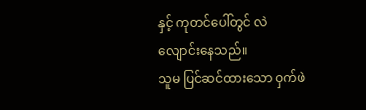နှင့် ကုတင်ပေါ်တွင် လဲလျောင်းနေသည်။
သူမ ပြင်ဆင်ထားသော ဝှက်ဖဲ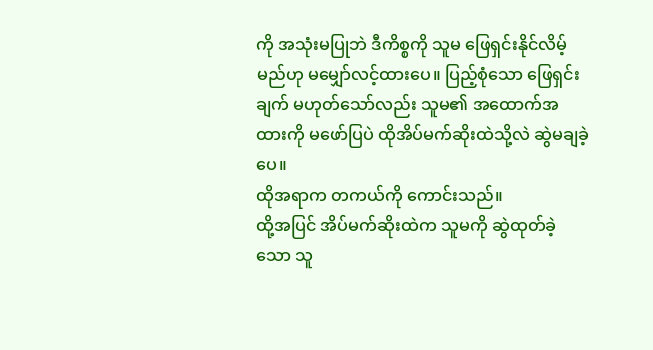ကို အသုံးမပြုဘဲ ဒီကိစ္စကို သူမ ဖြေရှင်းနိုင်လိမ့်မည်ဟု မမျှော်လင့်ထားပေ။ ပြည့်စုံသော ဖြေရှင်းချက် မဟုတ်သော်လည်း သူမ၏ အထောက်အထားကို မဖော်ပြပဲ ထိုအိပ်မက်ဆိုးထဲသို့လဲ ဆွဲမချခဲ့ပေ။
ထိုအရာက တကယ်ကို ကောင်းသည်။
ထို့အပြင် အိပ်မက်ဆိုးထဲက သူမကို ဆွဲထုတ်ခဲ့သော သူ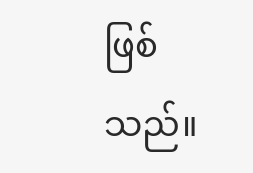ဖြစ်သည်။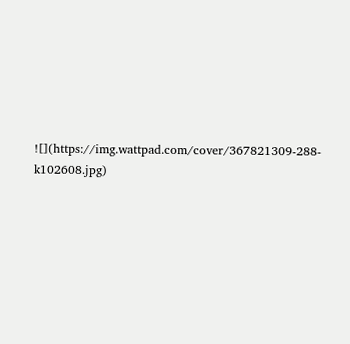![](https://img.wattpad.com/cover/367821309-288-k102608.jpg)